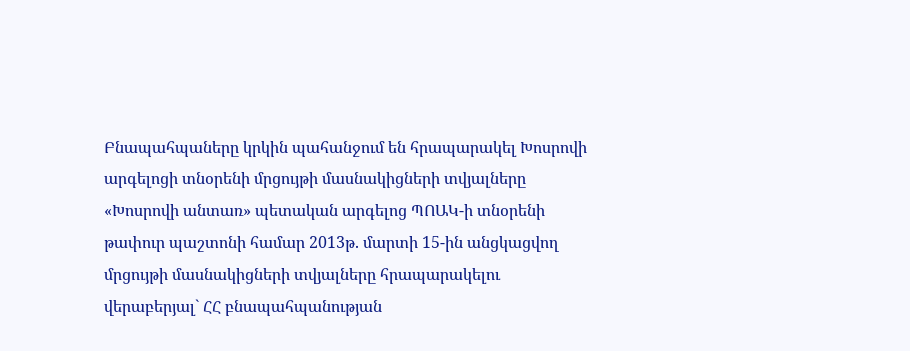Բնապահպաները կրկին պահանջում են հրապարակել Խոսրովի արգելոցի տնօրենի մրցույթի մասնակիցների տվյալները
«Խոսրովի անտառ» պետական արգելոց ՊՈԱԿ-ի տնօրենի թափուր պաշտոնի համար 2013թ. մարտի 15-ին անցկացվող մրցույթի մասնակիցների տվյալները հրապարակելու վերաբերյալ` ՀՀ բնապահպանության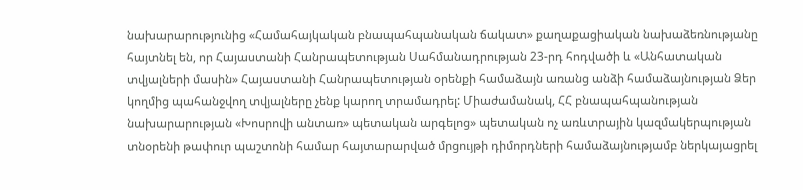նախարարությունից «Համահայկական բնապահպանական ճակատ» քաղաքացիական նախաձեռնությանը հայտնել են, որ Հայաստանի Հանրապետության Սահմանադրության 23-րդ հոդվածի և «Անհատական տվյալների մասին» Հայաստանի Հանրապետության օրենքի համաձայն առանց անձի համաձայնության Ձեր կողմից պահանջվող տվյալները չենք կարող տրամադրել: Միաժամանակ, ՀՀ բնապահպանության նախարարության «Խոսրովի անտառ» պետական արգելոց» պետական ոչ առևտրային կազմակերպության տնօրենի թափուր պաշտոնի համար հայտարարված մրցույթի դիմորդների համաձայնությամբ ներկայացրել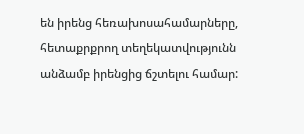են իրենց հեռախոսահամարները, հետաքրքրող տեղեկատվությունն անձամբ իրենցից ճշտելու համար: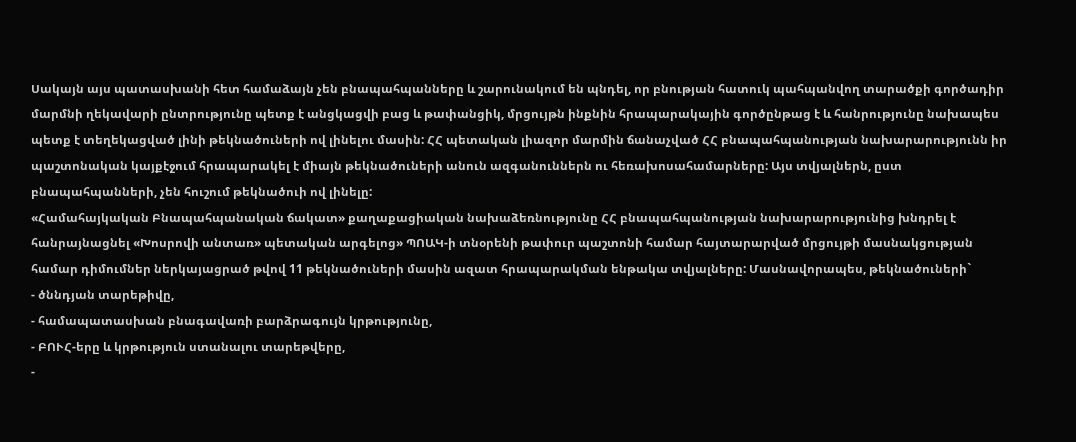Սակայն այս պատասխանի հետ համաձայն չեն բնապահպանները և շարունակում են պնդել, որ բնության հատուկ պահպանվող տարածքի գործադիր մարմնի ղեկավարի ընտրությունը պետք է անցկացվի բաց և թափանցիկ, մրցույթն ինքնին հրապարակային գործընթաց է և հանրությունը նախապես պետք է տեղեկացված լինի թեկնածուների ով լինելու մասին: ՀՀ պետական լիազոր մարմին ճանաչված ՀՀ բնապահպանության նախարարությունն իր պաշտոնական կայքէջում հրապարակել է միայն թեկնածուների անուն ազգանուններն ու հեռախոսահամարները: Այս տվյալներն, ըստ բնապահպանների, չեն հուշում թեկնածուի ով լինելը:
«Համահայկական Բնապահպանական ճակատ» քաղաքացիական նախաձեռնությունը ՀՀ բնապահպանության նախարարությունից խնդրել է հանրայնացնել «Խոսրովի անտառ» պետական արգելոց» ՊՈԱԿ-ի տնօրենի թափուր պաշտոնի համար հայտարարված մրցույթի մասնակցության համար դիմումներ ներկայացրած թվով 11 թեկնածուների մասին ազատ հրապարակման ենթակա տվյալները: Մասնավորապես, թեկնածուների`
- ծննդյան տարեթիվը,
- համապատասխան բնագավառի բարձրագույն կրթությունը,
- ԲՈՒՀ-երը և կրթություն ստանալու տարեթվերը,
-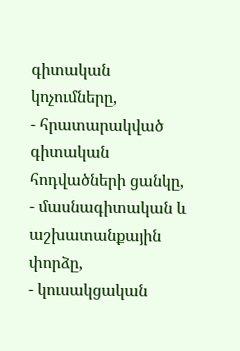գիտական կոչումները,
- հրատարակված գիտական հոդվածների ցանկը,
- մասնագիտական և աշխատանքային փորձը,
- կուսակցական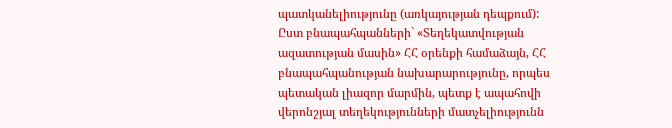պատկանելիությունը (առկայության դեպքում):
Ըստ բնապահպանների` «Տեղեկատվության ազատության մասին» ՀՀ օրենքի համաձայն, ՀՀ բնապահպանության նախարարությունը, որպես պետական լիազոր մարմին, պետք է ապահովի վերոնշյալ տեղեկությունների մատչելիությունն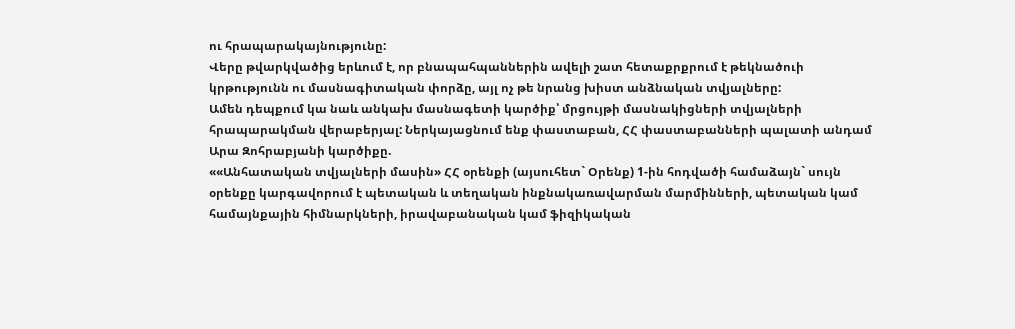ու հրապարակայնությունը:
Վերը թվարկվածից երևում է, որ բնապահպաններին ավելի շատ հետաքրքրում է թեկնածուի կրթությունն ու մասնագիտական փորձը, այլ ոչ թե նրանց խիստ անձնական տվյալները:
Ամեն դեպքում կա նաև անկախ մասնագետի կարծիք՝ մրցույթի մասնակիցների տվյալների հրապարակման վերաբերյալ: Ներկայացնում ենք փաստաբան, ՀՀ փաստաբանների պալատի անդամ Արա Զոհրաբյանի կարծիքը.
««Անհատական տվյալների մասին» ՀՀ օրենքի (այսուհետ` Օրենք) 1-ին հոդվածի համաձայն` սույն օրենքը կարգավորում է պետական և տեղական ինքնակառավարման մարմինների, պետական կամ համայնքային հիմնարկների, իրավաբանական կամ ֆիզիկական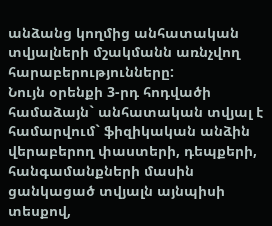անձանց կողմից անհատական տվյալների մշակմանն առնչվող հարաբերությունները:
Նույն օրենքի 3-րդ հոդվածի համաձայն` անհատական տվյալ է համարվում` ֆիզիկական անձին վերաբերող փաստերի, դեպքերի, հանգամանքների մասին ցանկացած տվյալն այնպիսի տեսքով,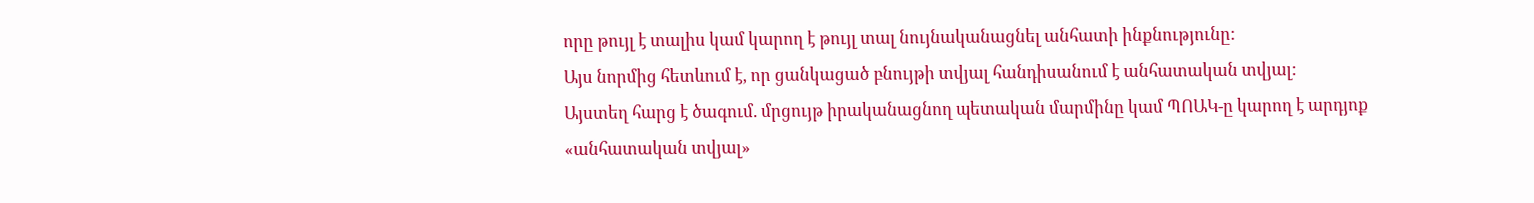որը թույլ է տալիս կամ կարող է թույլ տալ նույնականացնել անհատի ինքնությունը:
Այս նորմից հետևում է, որ ցանկացած բնույթի տվյալ հանդիսանում է անհատական տվյալ:
Այստեղ հարց է ծագում. մրցույթ իրականացնող պետական մարմինը կամ ՊՈԱԿ-ը կարող է արդյոք «անհատական տվյալ»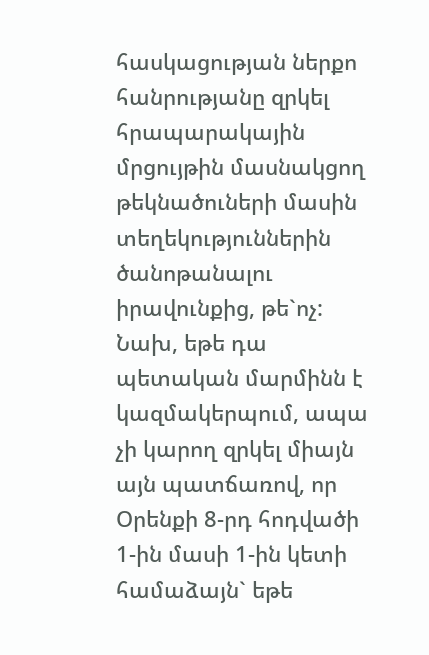հասկացության ներքո հանրությանը զրկել հրապարակային մրցույթին մասնակցող թեկնածուների մասին տեղեկություններին ծանոթանալու իրավունքից, թե`ոչ:
Նախ, եթե դա պետական մարմինն է կազմակերպում, ապա չի կարող զրկել միայն այն պատճառով, որ Օրենքի 8-րդ հոդվածի 1-ին մասի 1-ին կետի համաձայն` եթե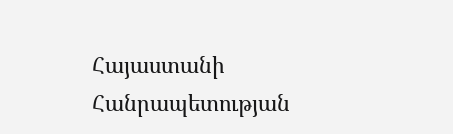Հայաստանի Հանրապետության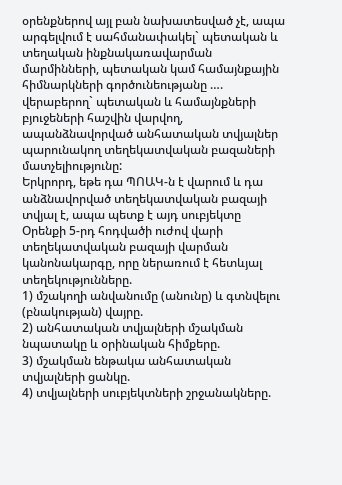օրենքներով այլ բան նախատեսված չէ, ապա արգելվում է սահմանափակել` պետական և տեղական ինքնակառավարման մարմինների, պետական կամ համայնքային հիմնարկների գործունեությանը …. վերաբերող` պետական և համայնքների բյուջեների հաշվին վարվող, ապանձնավորված անհատական տվյալներ պարունակող տեղեկատվական բազաների մատչելիությունը:
Երկրորդ, եթե դա ՊՈԱԿ-ն է վարում և դա անձնավորված տեղեկատվական բազայի տվյալ է, ապա պետք է այդ սուբյեկտը Օրենքի 5-րդ հոդվածի ուժով վարի տեղեկատվական բազայի վարման կանոնակարգը, որը ներառում է հետևյալ տեղեկությունները.
1) մշակողի անվանումը (անունը) և գտնվելու (բնակության) վայրը.
2) անհատական տվյալների մշակման նպատակը և օրինական հիմքերը.
3) մշակման ենթակա անհատական տվյալների ցանկը.
4) տվյալների սուբյեկտների շրջանակները.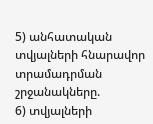5) անհատական տվյալների հնարավոր տրամադրման շրջանակները.
6) տվյալների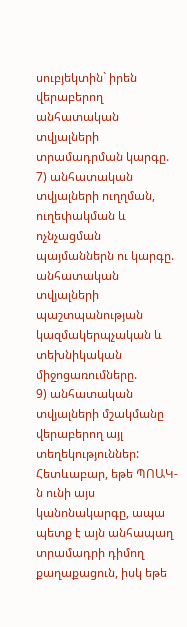սուբյեկտին` իրեն վերաբերող անհատական տվյալների տրամադրման կարգը.
7) անհատական տվյալների ուղղման, ուղեփակման և ոչնչացման պայմաններն ու կարգը.
անհատական տվյալների պաշտպանության կազմակերպչական և տեխնիկական միջոցառումները.
9) անհատական տվյալների մշակմանը վերաբերող այլ տեղեկություններ:
Հետևաբար, եթե ՊՈԱԿ-ն ունի այս կանոնակարգը, ապա պետք է այն անհապաղ տրամադրի դիմող քաղաքացուն, իսկ եթե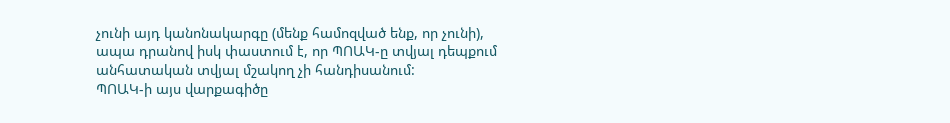չունի այդ կանոնակարգը (մենք համոզված ենք, որ չունի), ապա դրանով իսկ փաստում է, որ ՊՈԱԿ-ը տվյալ դեպքում անհատական տվյալ մշակող չի հանդիսանում:
ՊՈԱԿ-ի այս վարքագիծը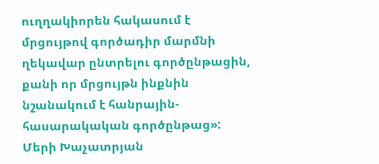ուղղակիորեն հակասում է մրցույթով գործադիր մարմնի ղեկավար ընտրելու գործընթացին, քանի որ մրցույթն ինքնին նշանակում է հանրային-հասարակական գործընթաց»:
Մերի Խաչատրյան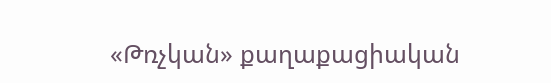«Թռչկան» քաղաքացիական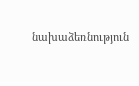նախաձեռնություն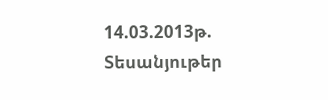14.03.2013թ.
Տեսանյութեր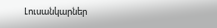Լուսանկարներ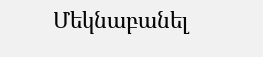Մեկնաբանել